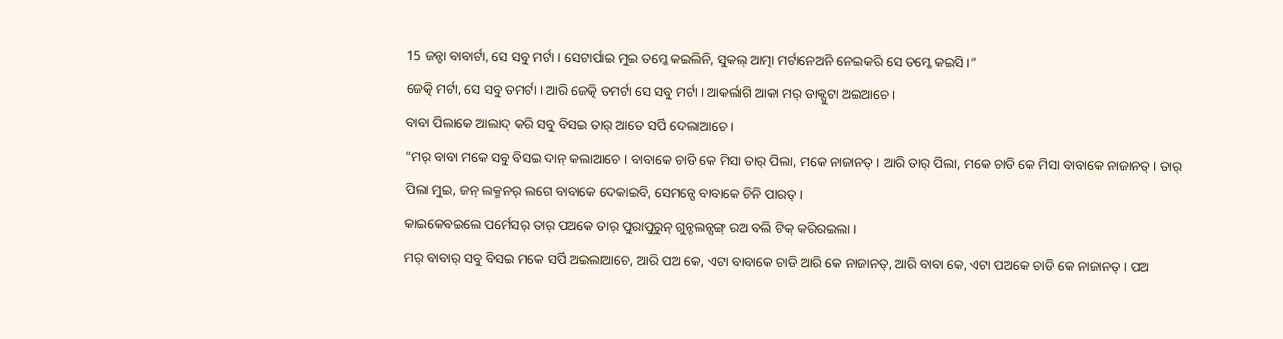15 ଜନ୍ଟା ବାବାର୍ଟା, ସେ ସବୁ ମର୍ଟା । ସେଟାର୍ପାଇ ମୁଇ ତମ୍କେ କଇଲିନି, ସୁକଲ୍ ଆତ୍ମା ମର୍ଟାନେଅନି ନେଇକରି ସେ ତମ୍କେ କଇସି ।”
ଜେତ୍କି ମର୍ଟା, ସେ ସବୁ ତମର୍ଟା । ଆରି ଜେତ୍କି ତମର୍ଟା ସେ ସବୁ ମର୍ଟା । ଆକର୍ଲାଗି ଆକା ମର୍ ଡାକ୍ପୁଟା ଅଇଆଚେ ।
ବାବା ପିଲାକେ ଆଲାଦ୍ କରି ସବୁ ବିସଇ ତାର୍ ଆତେ ସର୍ପି ଦେଲାଆଚେ ।
“ମର୍ ବାବା ମକେ ସବୁ ବିସଇ ଦାନ୍ କଲାଆଚେ । ବାବାକେ ଚାଡି କେ ମିସା ତାର୍ ପିଲା, ମକେ ନାଜାନତ୍ । ଆରି ତାର୍ ପିଲା, ମକେ ଚାଡି କେ ମିସା ବାବାକେ ନାଜାନତ୍ । ତାର୍ ପିଲା ମୁଇ, ଜନ୍ ଲକ୍ମନର୍ ଲଗେ ବାବାକେ ଦେକାଇବି, ସେମନ୍ସେ ବାବାକେ ଚିନି ପାରତ୍ ।
କାଇକେବଇଲେ ପର୍ମେସର୍ ତାର୍ ପଅକେ ତାର୍ ପୁରାପୁରୁନ୍ ଗୁନ୍ଚଲନ୍ସଙ୍ଗ୍ ରଅ ବଲି ଟିକ୍ କରିରଇଲା ।
ମର୍ ବାବାର୍ ସବୁ ବିସଇ ମକେ ସର୍ପି ଅଇଲାଆଚେ, ଆରି ପଅ କେ, ଏଟା ବାବାକେ ଚାଡି ଆରି କେ ନାଜାନତ୍, ଆରି ବାବା କେ, ଏଟା ପଅକେ ଚାଡି କେ ନାଜାନତ୍ । ପଅ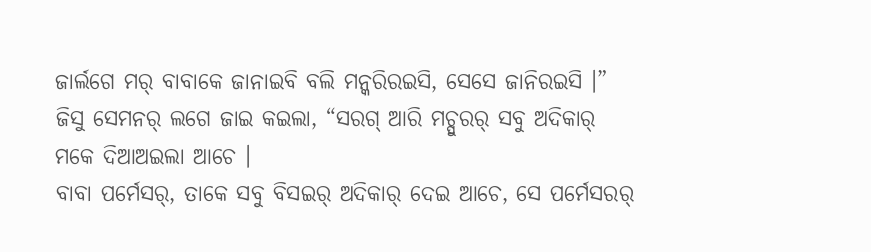ଜାର୍ଲଗେ ମର୍ ବାବାକେ ଜାନାଇବି ବଲି ମନ୍କରିରଇସି, ସେସେ ଜାନିରଇସି ।”
ଜିସୁ ସେମନର୍ ଲଗେ ଜାଇ କଇଲା, “ସରଗ୍ ଆରି ମଚ୍ପୁରର୍ ସବୁ ଅଦିକାର୍ ମକେ ଦିଆଅଇଲା ଆଚେ ।
ବାବା ପର୍ମେସର୍, ତାକେ ସବୁ ବିସଇର୍ ଅଦିକାର୍ ଦେଇ ଆଚେ, ସେ ପର୍ମେସରର୍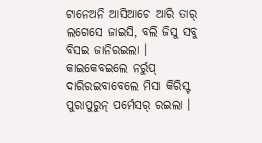ଟାନେଅନି ଆସିଆଚେ ଆରି ତାର୍ ଲଗେସେ ଜାଇସି, ବଲି ଜିସୁ ସବୁ ବିସଇ ଜାନିରଇଲା ।
କାଇକେବଇଲେ ନର୍ରୁପ୍ ଦାରିରଇବାବେଲେ ମିସା କିରିସ୍ଟ ପୁରାପୁରୁନ୍ ପର୍ମେସର୍ ରଇଲା ।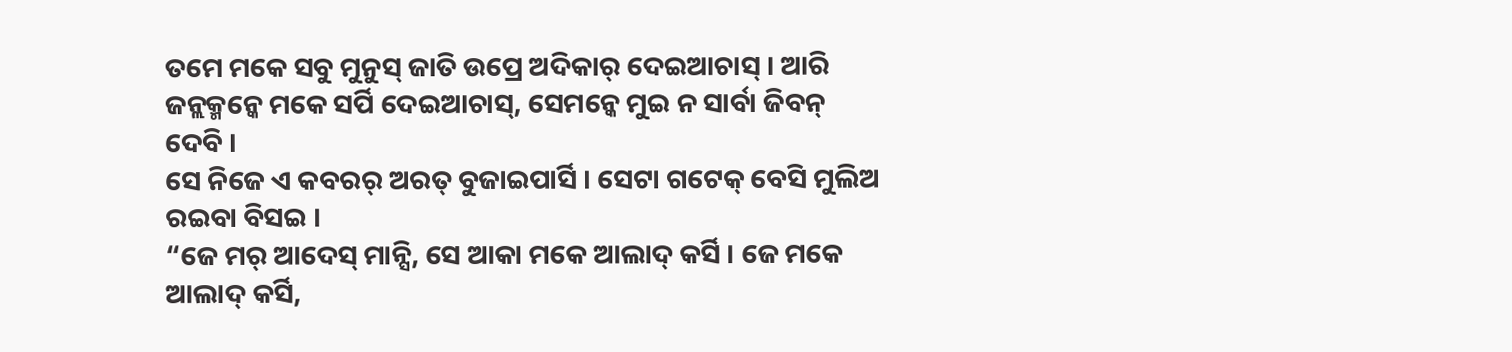ତମେ ମକେ ସବୁ ମୁନୁସ୍ ଜାତି ଉପ୍ରେ ଅଦିକାର୍ ଦେଇଆଚାସ୍ । ଆରି ଜନ୍ଲକ୍ମନ୍କେ ମକେ ସର୍ପି ଦେଇଆଚାସ୍, ସେମନ୍କେ ମୁଇ ନ ସାର୍ବା ଜିବନ୍ ଦେବି ।
ସେ ନିଜେ ଏ କବରର୍ ଅରତ୍ ବୁଜାଇପାର୍ସି । ସେଟା ଗଟେକ୍ ବେସି ମୁଲିଅ ରଇବା ବିସଇ ।
“ଜେ ମର୍ ଆଦେସ୍ ମାନ୍ସି, ସେ ଆକା ମକେ ଆଲାଦ୍ କର୍ସି । ଜେ ମକେ ଆଲାଦ୍ କର୍ସି,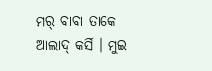ମର୍ ବାବା ତାକେ ଆଲାଦ୍ କର୍ସି । ମୁଇ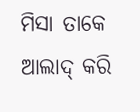ମିସା ତାକେ ଆଲାଦ୍ କରି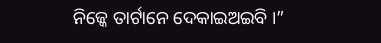ନିଜ୍କେ ତାର୍ଟାନେ ଦେକାଇଅଇବି ।”